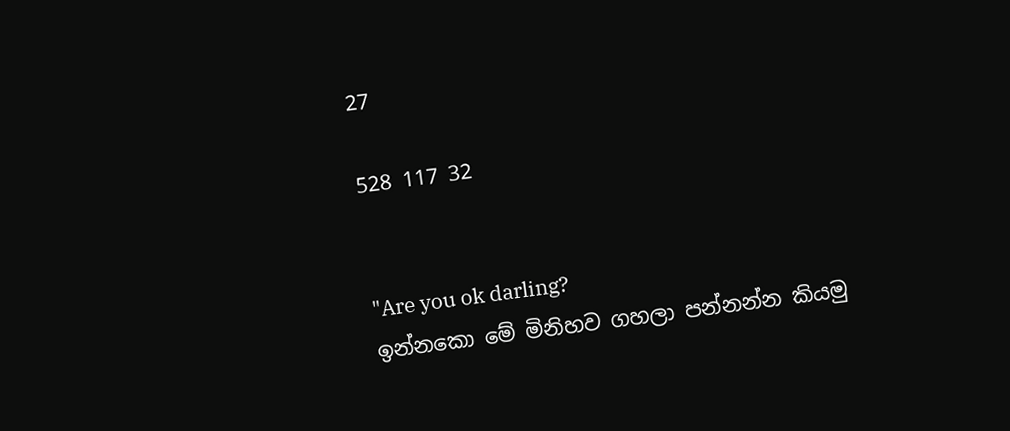27

528 117 32


"Are you ok darling?
ඉන්නකො මේ මිනිහව ගහලා පන්නන්න කියමු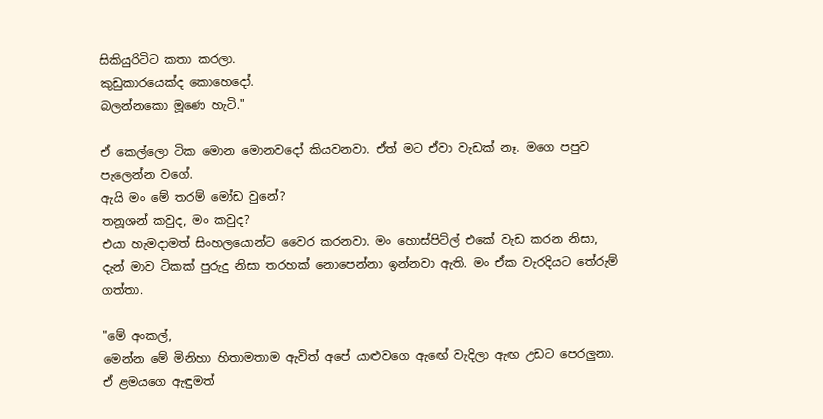සිකියුරිටිට කතා කරලා.
කුඩුකාරයෙක්ද කොහෙදෝ.
බලන්නකො මූණෙ හැටි."

ඒ කෙල්ලො ටික මොන මොනවදෝ කියවනවා. ඒත් මට ඒවා වැඩක් නෑ. මගෙ පපුව පැලෙන්න වගේ.
ඇයි මං මේ තරම් මෝඩ වුනේ?
තනූශන් කවුද, මං කවුද?
එයා හැමදාමත් සිංහලයොන්ට වෛර කරනවා. මං හොස්පිට්ල් එකේ වැඩ කරන නිසා, දැන් මාව ටිකක් පුරුදු නිසා තරහක් නොපෙන්නා ඉන්නවා ඇති. මං ඒක වැරදියට තේරුම් ගත්තා.

"මේ අංකල්,
මෙන්න මේ මිනිහා හිතාමතාම ඇවිත් අපේ යාළුවගෙ ඇඟේ වැදිලා ඇඟ උඩට පෙරලුනා. ඒ ළමයගෙ ඇඳුමත්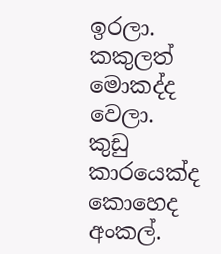ඉරලා. කකුලත් මොකද්ද වෙලා.
කුඩු කාරයෙක්ද කොහෙද අංකල්.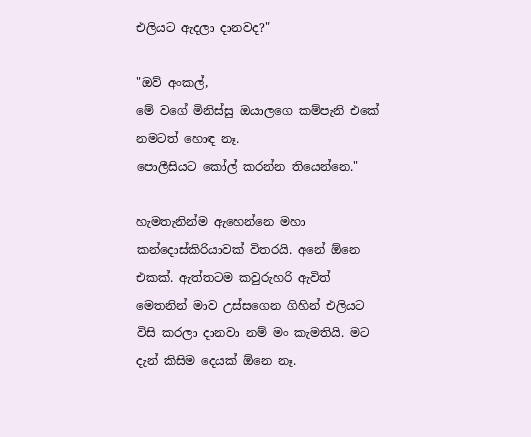එලියට ඇදලා දානවද?"

"ඔව් අංකල්,
මේ වගේ මිනිස්සු ඔයාලගෙ කම්පැනි එකේ නමටත් හොඳ නෑ.
පොලීසියට කෝල් කරන්න තියෙන්නෙ."

හැමතැනින්ම ඇහෙන්නෙ මහා කන්දොස්කිරියාවක් විතරයි. අනේ ඕනෙ එකක්. ඇත්තටම කවුරුහරි ඇවිත් මෙතනින් මාව උස්සගෙන ගිහින් එලියට විසි කරලා දානවා නම් මං කැමතියි. මට දැන් කිසිම දෙයක් ඕනෙ නෑ.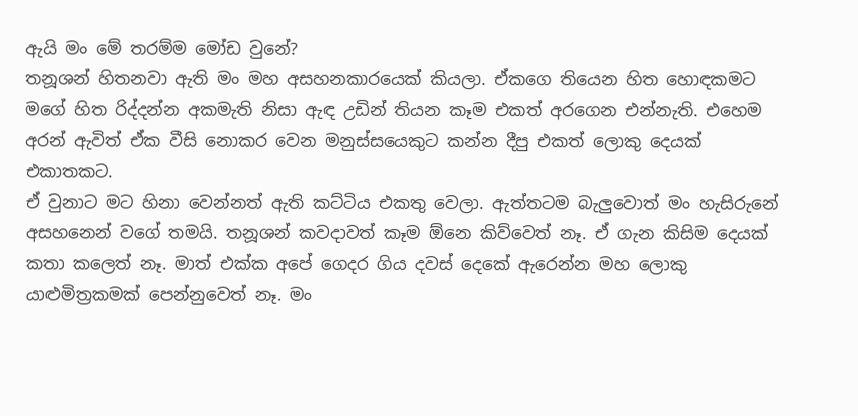ඇයි මං මේ තරම්ම මෝඩ වුනේ?
තනූශන් හිතනවා ඇති මං මහ අසහනකාරයෙක් කියලා. ඒකගෙ තියෙන හිත හොඳකමට මගේ හිත රිද්දන්න අකමැති නිසා ඇඳ උඩින් තියන කෑම එකත් අරගෙන එන්නැති. එහෙම අරන් ඇවිත් ඒක වීසි නොකර වෙන මනුස්සයෙකුට කන්න දීපු එකත් ලොකු දෙයක් එකාතකට.
ඒ වුනාට මට හිනා වෙන්නත් ඇති කට්ටිය එකතු වෙලා. ඇත්තටම බැලුවොත් මං හැසිරුනේ අසහනෙන් වගේ තමයි. තනූශන් කවදාවත් කෑම ඕනෙ කිව්වෙත් නෑ. ඒ ගැන කිසිම දෙයක් කතා කලෙත් නෑ. මාත් එක්ක අපේ ගෙදර ගිය දවස් දෙකේ ඇරෙන්න මහ ලොකු යාළුමිත්‍රකමක් පෙන්නුවෙත් නෑ. මං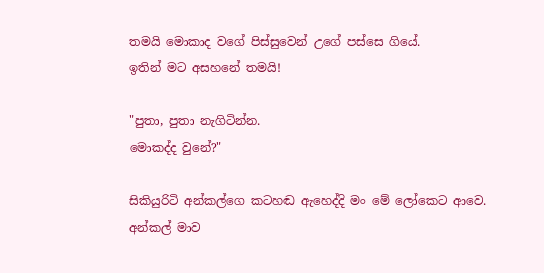තමයි මොකාද වගේ පිස්සුවෙන් උගේ පස්සෙ ගියේ.
ඉතින් මට අසහනේ තමයි!

"පුතා, පුතා නැගිටින්න.
මොකද්ද වුනේ?"

සිකියුරිටි අන්කල්ගෙ කටහඬ ඇහෙද්දි මං මේ ලෝකෙට ආවෙ. අන්කල් මාව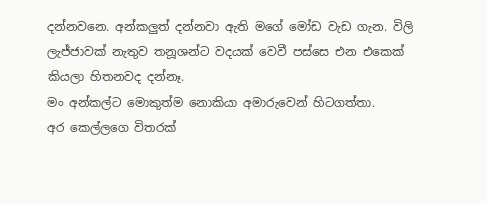දන්නවනෙ. අන්කලුත් දන්නවා ඇති මගේ මෝඩ වැඩ ගැන. විලි ලැජ්ජාවක් නැතුව තනූශන්ට වදයක් වෙවී පස්සෙ එන එකෙක් කියලා හිතනවද දන්නෑ.
මං අන්කල්ට මොකුත්ම නොකියා අමාරුවෙන් හිටගත්තා.
අර කෙල්ලගෙ විතරක්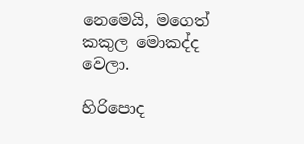නෙමෙයි, මගෙත් කකුල මොකද්ද වෙලා.

හිරිපොද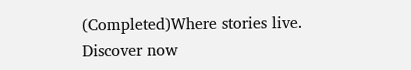(Completed)Where stories live. Discover now